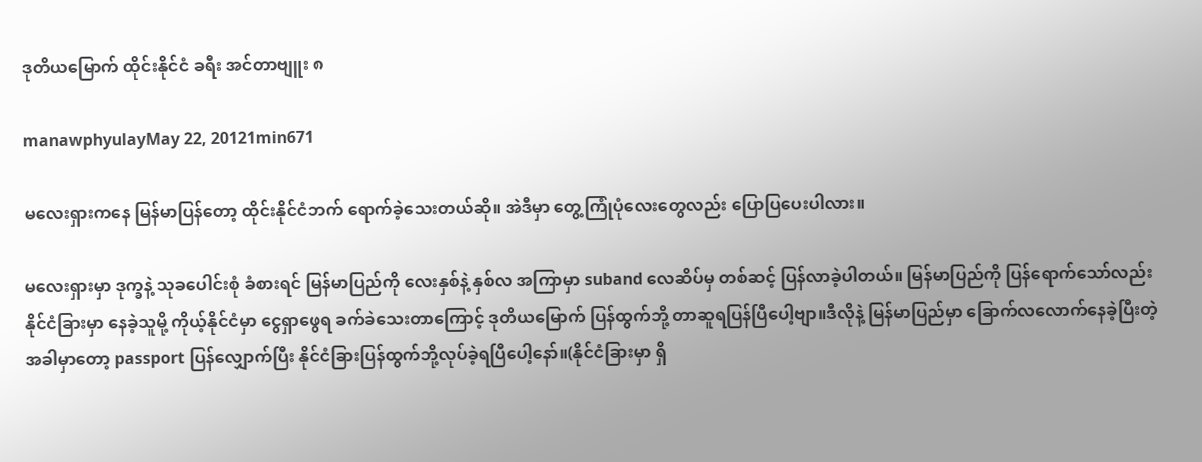ဒုတိယမြောက် ထိုင်းနိုင်ငံ ခရီး အင်တာဗျူး ၈

manawphyulayMay 22, 20121min671

မလေးရှားကနေ မြန်မာပြန်တော့ ထိုင်းနိုင်ငံဘက် ရောက်ခဲ့သေးတယ်ဆို။ အဲဒီမှာ တွေ့ကြုံပုံလေးတွေလည်း ပြောပြပေးပါလား။

မလေးရှားမှာ ဒုက္ခနဲ့ သုခပေါင်းစုံ ခံစားရင် မြန်မာပြည်ကို လေးနှစ်နဲ့ နှစ်လ အကြာမှာ suband လေဆိပ်မှ တစ်ဆင့် ပြန်လာခဲ့ပါတယ်။ မြန်မာပြည်ကို ပြန်ရောက်သော်လည်း နိုင်ငံခြားမှာ နေခဲ့သူမို့ ကိုယ့်နိုင်ငံမှာ ငွေရှာဖွေရ ခက်ခဲသေးတာကြောင့် ဒုတိယမြောက် ပြန်ထွက်ဘို့ တာဆူရပြန်ပြီပေါ့ဗျာ။ဒီလိုနဲ့ မြန်မာပြည်မှာ ခြောက်လလောက်နေခဲ့ပြီးတဲ့ အခါမှာတော့ passport ပြန်လျှောက်ပြီး နိုင်ငံခြားပြန်ထွက်ဘို့လုပ်ခဲ့ရပြီပေါ့နော်။(နိုင်ငံခြားမှာ ရှိ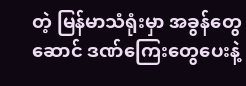တဲ့ မြန်မာသံရုံးမှာ အခွန်တွေဆောင် ဒဏ်ကြေးတွေပေးနဲ့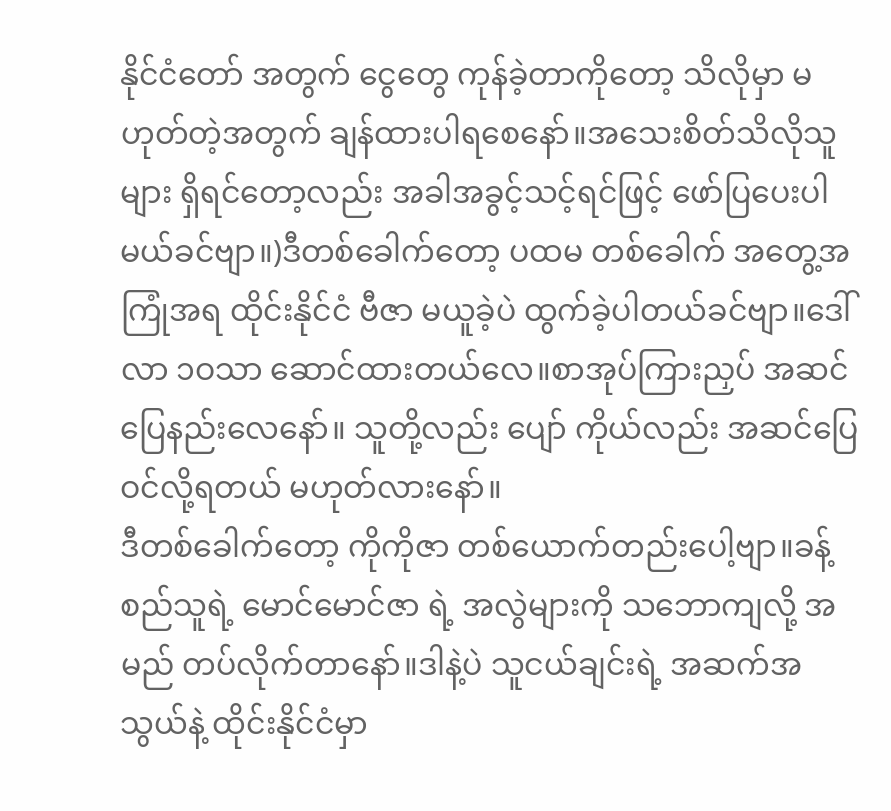နိုင်ငံတော် အတွက် ငွေတွေ ကုန်ခဲ့တာကိုတော့ သိလိုမှာ မဟုတ်တဲ့အတွက် ချန်ထားပါရစေနော်။အသေးစိတ်သိလိုသူများ ရှိရင်တော့လည်း အခါအခွင့်သင့်ရင်ဖြင့် ဖော်ပြပေးပါမယ်ခင်ဗျာ။)ဒီတစ်ခေါက်တော့ ပထမ တစ်ခေါက် အတွေ့အကြုံအရ ထိုင်းနိုင်ငံ ဗီဇာ မယူခဲ့ပဲ ထွက်ခဲ့ပါတယ်ခင်ဗျာ။ဒေါ်လာ ၁ဝသာ ဆောင်ထားတယ်လေ။စာအုပ်ကြားညှပ် အဆင်ပြေနည်းလေနော်။ သူတို့လည်း ပျော် ကိုယ်လည်း အဆင်ပြေ ဝင်လို့ရတယ် မဟုတ်လားနော်။
ဒီတစ်ခေါက်တော့ ကိုကိုဇာ တစ်ယောက်တည်းပေါ့ဗျာ။ခန့်စည်သူရဲ့ မောင်မောင်ဇာ ရဲ့ အလွဲများကို သဘောကျလို့ အမည် တပ်လိုက်တာနော်။ဒါနဲ့ပဲ သူငယ်ချင်းရဲ့ အဆက်အသွယ်နဲ့ ထိုင်းနိုင်ငံမှာ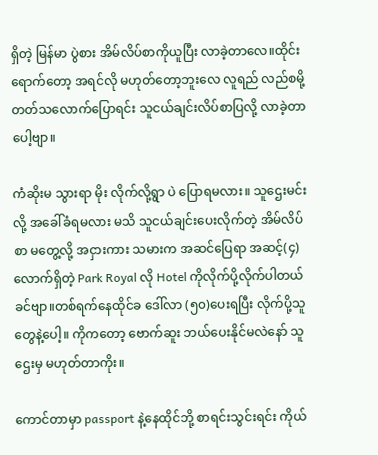ရှိတဲ့ မြန်မာ ပွဲစား အိမ်လိပ်စာကိုယူပြီး လာခဲ့တာလေ။ထိုင်းရောက်တော့ အရင်လို မဟုတ်တော့ဘူးလေ လူရည် လည်စမို့ တတ်သလောက်ပြောရင်း သူငယ်ချင်းလိပ်စာပြလို့ လာခဲ့တာပေါ့ဗျာ။

ကံဆိုးမ သွားရာ မိုး လိုက်လို့ရွာ ပဲ ပြောရမလား။ သူဌေးမင်းလို့ အခေါ်ခံရမလား မသိ သူငယ်ချင်းပေးလိုက်တဲ့ အိမ်လိပ်စာ မတွေ့လို့ အငှားကား သမားက အဆင်ပြေရာ အဆင့်(၄)လောက်ရှိတဲ့ Park Royal လို Hotel ကိုလိုက်ပို့လိုက်ပါတယ်ခင်ဗျာ။တစ်ရက်နေထိုင်ခ ဒေါ်လာ (၅၀)ပေးရပြီး လိုက်ပို့သူတွေနဲ့ပေါ့။ ကိုကတော့ ဗောက်ဆူး ဘယ်ပေးနိုင်မလဲနော် သူဌေးမှ မဟုတ်တာကိုး။

ကောင်တာမှာ passport နဲ့နေထိုင်ဘို့ စာရင်းသွင်းရင်း ကိုယ်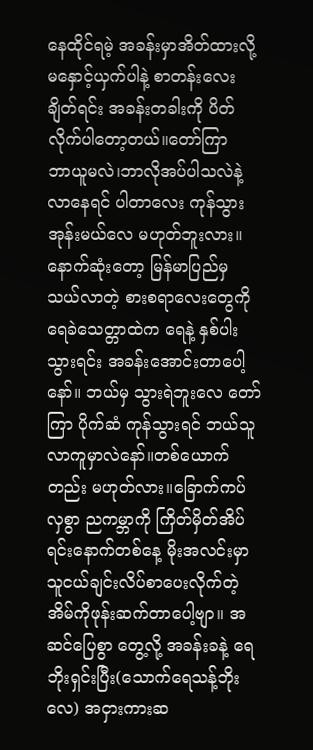နေထိုင်ရမဲ့ အခန်းမှာအိတ်ထားလို့ မနှောင့်ယှက်ပါနဲ့ စာတန်းလေး ချိတ်ရင်း အခန်းတခါးကို ပိတ်လိုက်ပါတော့တယ်။တော်ကြာ
ဘာယူမလဲ၊ဘာလိုအပ်ပါသလဲနဲ့ လာနေရင် ပါတာလေး ကုန်သွားအုန်းမယ်လေ မဟုတ်ဘူးလား။
နောက်ဆုံးတော့ မြန်မာပြည်မှ သယ်လာတဲ့ စားစရာလေးတွေကို ရေခဲသေတ္တာထဲက ရေနဲ့ နှစ်ပါးသွားရင်း အခန်းအောင်းတာပေါ့နော်။ ဘယ်မှ သွားရဲဘူးလေ တော်ကြာ ပိုက်ဆံ ကုန်သွားရင် ဘယ်သူလာကူမှာလဲနော်။တစ်ယောက်တည်း မဟုတ်လား။ခြောက်ကပ်လှစွာ ညကမ္ဘာကို ကြိတ်မှိတ်အိပ်ရင်းနောက်တစ်နေ့ မိုးအလင်းမှာ သူငယ်ချင်းလိပ်စာပေးလိုက်တဲ့
အိမ်ကိုဖုန်းဆက်တာပေါ့ဗျာ။ အဆင်ပြေစွာ တွေ့လို့ အခန်းခနဲ့ ရေဘိုးရှင်းပြီး(သောက်ရေသန့်ဘိုးလေ) အငှားကားဆ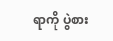ရာကို ပွဲစား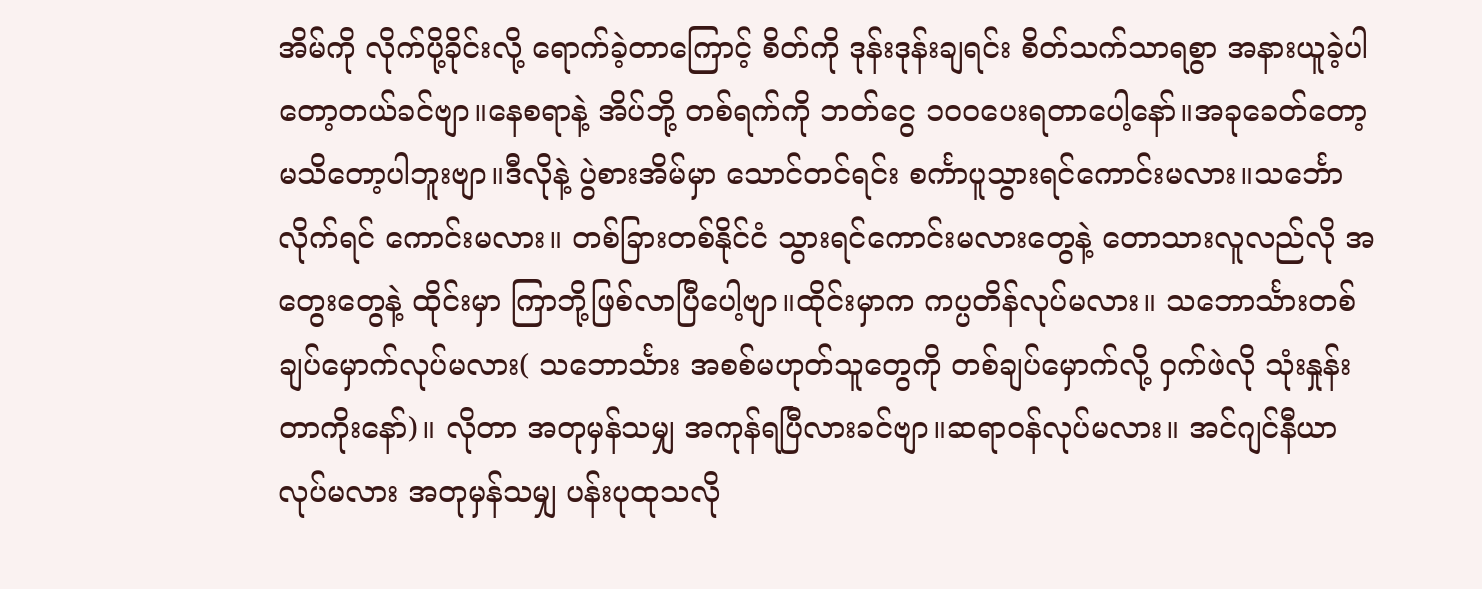အိမ်ကို လိုက်ပို့ခိုင်းလို့ ရောက်ခဲ့တာကြောင့် စိတ်ကို ဒုန်းဒုန်းချရင်း စိတ်သက်သာရစွာ အနားယူခဲ့ပါတော့တယ်ခင်ဗျာ။နေစရာနဲ့ အိပ်ဘို့ တစ်ရက်ကို ဘတ်ငွေ ၁၀ဝပေးရတာပေါ့နော်။အခုခေတ်တော့ မသိတော့ပါဘူးဗျာ။ဒီလိုနဲ့ ပွဲစားအိမ်မှာ သောင်တင်ရင်း စင်္ကာပူသွားရင်ကောင်းမလား။သင်္ဘောလိုက်ရင် ကောင်းမလား။ တစ်ခြားတစ်နိုင်ငံ သွားရင်ကောင်းမလားတွေနဲ့ တောသားလူလည်လို အတွေးတွေနဲ့ ထိုင်းမှာ ကြာဘို့ဖြစ်လာပြီပေါ့ဗျာ။ထိုင်းမှာက ကပ္ပတိန်လုပ်မလား။ သဘောင်္သားတစ်ချပ်မှောက်လုပ်မလား( သဘောင်္သား အစစ်မဟုတ်သူတွေကို တစ်ချပ်မှောက်လို့ ဝှက်ဖဲလို သုံးနှုန်းတာကိုးနော်)။ လိုတာ အတုမှန်သမျှ အကုန်ရပြီလားခင်ဗျာ။ဆရာဝန်လုပ်မလား။ အင်ဂျင်နီယာ လုပ်မလား အတုမှန်သမျှ ပန်းပုထုသလို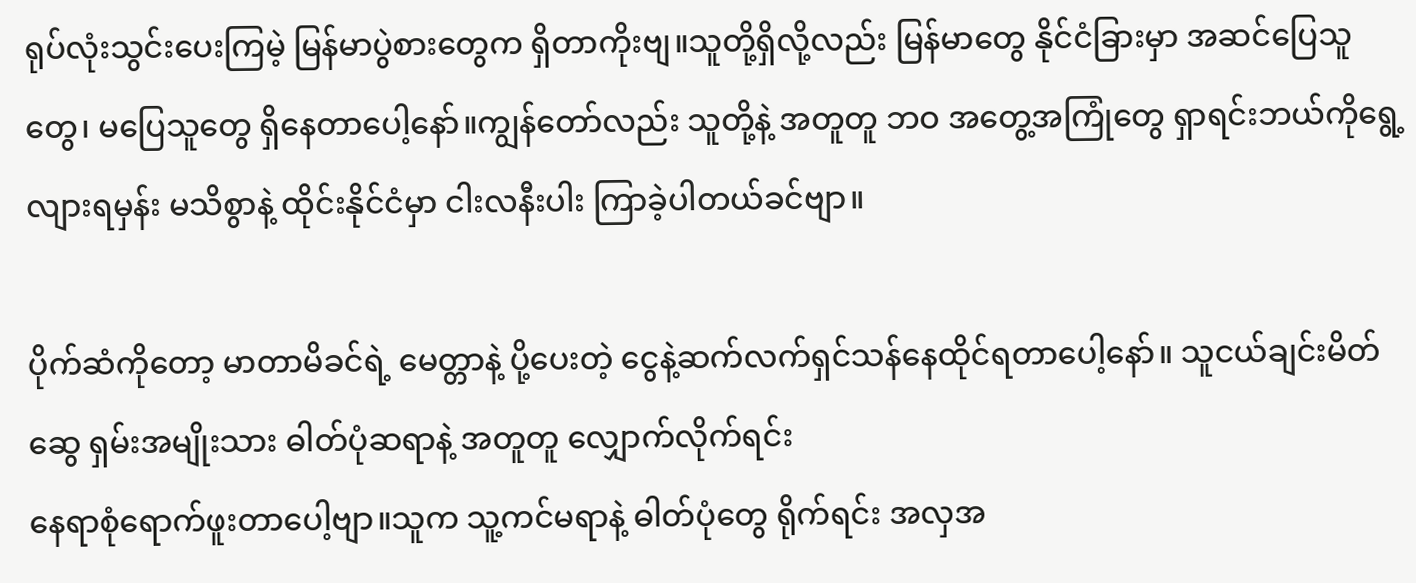ရုပ်လုံးသွင်းပေးကြမဲ့ မြန်မာပွဲစားတွေက ရှိတာကိုးဗျ။သူတို့ရှိလို့လည်း မြန်မာတွေ နိုင်ငံခြားမှာ အဆင်ပြေသူတွေ၊ မပြေသူတွေ ရှိနေတာပေါ့နော်။ကျွန်တော်လည်း သူတို့နဲ့ အတူတူ ဘဝ အတွေ့အကြုံတွေ ရှာရင်းဘယ်ကိုရွေ့လျားရမှန်း မသိစွာနဲ့ ထိုင်းနိုင်ငံမှာ ငါးလနီးပါး ကြာခဲ့ပါတယ်ခင်ဗျာ။

ပိုက်ဆံကိုတော့ မာတာမိခင်ရဲ့ မေတ္တာနဲ့ ပို့ပေးတဲ့ ငွေနဲ့ဆက်လက်ရှင်သန်နေထိုင်ရတာပေါ့နော်။ သူငယ်ချင်းမိတ်ဆွေ ရှမ်းအမျိုးသား ဓါတ်ပုံဆရာနဲ့ အတူတူ လျှောက်လိုက်ရင်း
နေရာစုံရောက်ဖူးတာပေါ့ဗျာ။သူက သူ့ကင်မရာနဲ့ ဓါတ်ပုံတွေ ရိုက်ရင်း အလှအ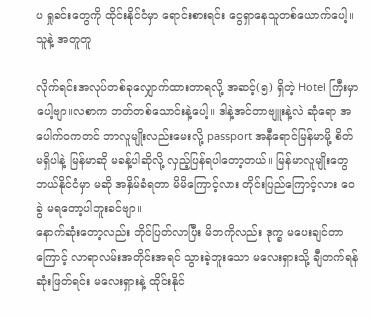ပ ရှုခင်းတွေကို ထိုင်းနိုင်ငံမှာ ရောင်းစားရင်း ငွေရှာနေသူတစ်ယောက်ပေါ့။သူနဲ့ အတူတူ

လိုက်ရင်းအလုပ်တစ်ခုလျှောက်ထားတာရလို့ အဆင့်(၅) ရှိတဲ့ Hotel ကြီးမှာပေါ့ဗျာ။လစာက ဘတ်တစ်သောင်းနဲ့ပေါ့။ ဒါနဲ့အင်တာဗျူးနဲ့လဲ ဆုံရော အပေါက်ဝကတင် ဘာလူမျိုးလည်းမေးလို့ passport အနီရောင်မြန်မာမို့ စိတ်မရှိပါနဲ့ မြန်မာဆို မခန့်ပါဆိုလို့ လှည့်ပြန်ရပါတော့တယ်။ မြန်မာလူမျိုးတွေ ဘယ်နိုင်ငံမှာ မဆို အနှိမ်ခံရတာ မိမိကြောင့်လား တိုင်းပြည်ကြောင့်လား ဝေခွဲ မရတော့ပါဘူးခင်ဗျာ။
နောက်ဆုံးတော့လည်း ဘိုင်ပြတ်လာပြီး မိဘကိုလည်း ဒုက္ခ မပေးချင်တာကြောင့် လာရာလမ်းအတိုင်းအရင် သွားခဲ့ဘူးသော မလေးရှားသို့ ချီတက်ရန် ဆုံးဖြတ်ရင်း မလေးရှားနဲ့ ထိုင်းနိုင်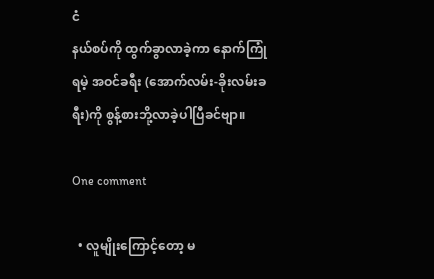ငံ
နယ်စပ်ကို ထွက်ခွာလာခဲ့ကာ နောက်ကြုံရမဲ့ အဝင်ခရီး (အောက်လမ်း-ခိုးလမ်းခရီး)ကို စွန့်စားဘို့လာခဲ့ပါပြီခင်ဗျာ။

One comment

  • လူမျိုးကြောင့်တော့ မ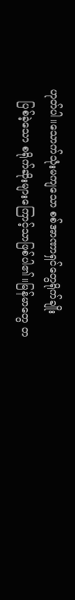ဟုတ်ပါ။သောက်သုံးမကျသော စစ်အာဏာရှင်တွေရိုက်ချိုး
    ပြစ်ခဲ့သော စရိုက်ဆိုးများကြောင့်သာဖြစ်ပါ၏။မြန်မာတွေ တ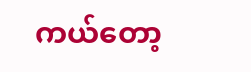ကယ်တော့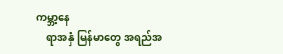ကမ္ဘာ့နေ
    ရာအနှံ မြန်မာတွေ အရည်အ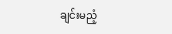ချင်းမညံ့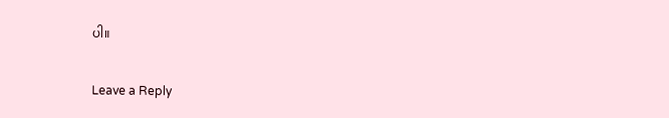ပါ။

Leave a Reply